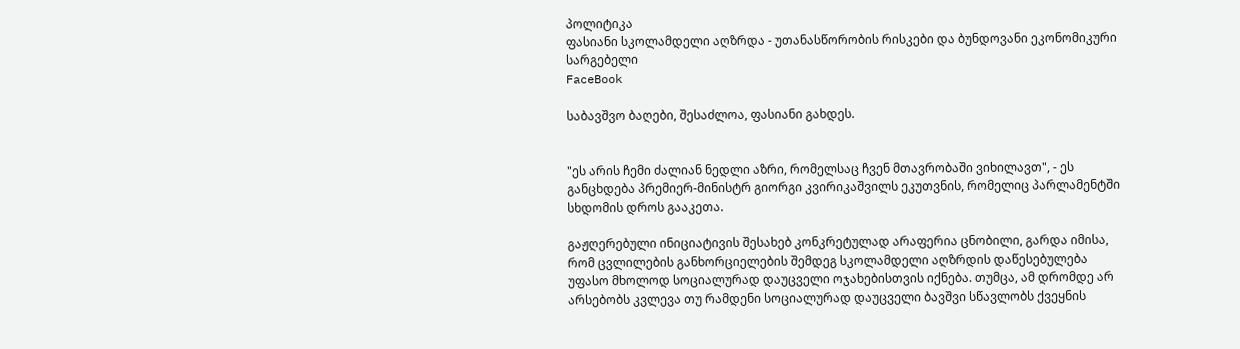პოლიტიკა
ფასიანი სკოლამდელი აღზრდა - უთანასწორობის რისკები და ბუნდოვანი ეკონომიკური სარგებელი
FaceBook

საბავშვო ბაღები, შესაძლოა, ფასიანი გახდეს.


"ეს არის ჩემი ძალიან ნედლი აზრი, რომელსაც ჩვენ მთავრობაში ვიხილავთ", - ეს განცხდება პრემიერ-მინისტრ გიორგი კვირიკაშვილს ეკუთვნის, რომელიც პარლამენტში სხდომის დროს გააკეთა.

გაჟღერებული ინიციატივის შესახებ კონკრეტულად არაფერია ცნობილი, გარდა იმისა, რომ ცვლილების განხორციელების შემდეგ სკოლამდელი აღზრდის დაწესებულება უფასო მხოლოდ სოციალურად დაუცველი ოჯახებისთვის იქნება. თუმცა, ამ დრომდე არ არსებობს კვლევა თუ რამდენი სოციალურად დაუცველი ბავშვი სწავლობს ქვეყნის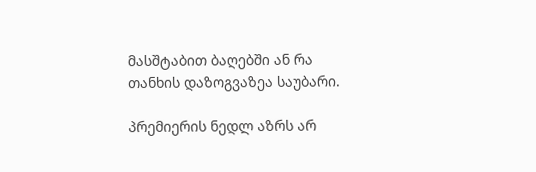მასშტაბით ბაღებში ან რა თანხის დაზოგვაზეა საუბარი.

პრემიერის ნედლ აზრს არ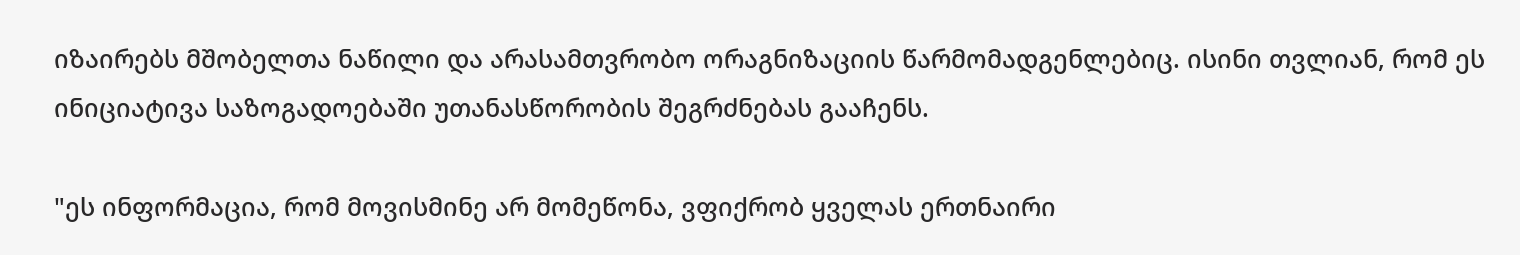იზაირებს მშობელთა ნაწილი და არასამთვრობო ორაგნიზაციის წარმომადგენლებიც. ისინი თვლიან, რომ ეს ინიციატივა საზოგადოებაში უთანასწორობის შეგრძნებას გააჩენს.

"ეს ინფორმაცია, რომ მოვისმინე არ მომეწონა, ვფიქრობ ყველას ერთნაირი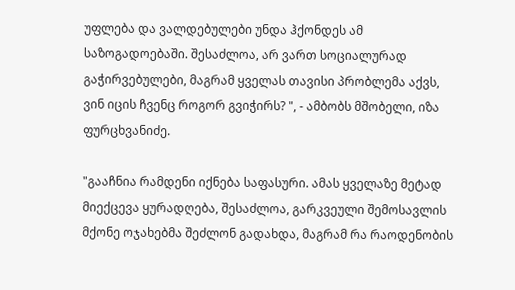უფლება და ვალდებულები უნდა ჰქონდეს ამ საზოგადოებაში. შესაძლოა, არ ვართ სოციალურად გაჭირვებულები, მაგრამ ყველას თავისი პრობლემა აქვს, ვინ იცის ჩვენც როგორ გვიჭირს? ", - ამბობს მშობელი, იზა ფურცხვანიძე.

"გააჩნია რამდენი იქნება საფასური. ამას ყველაზე მეტად მიექცევა ყურადღება, შესაძლოა, გარკვეული შემოსავლის მქონე ოჯახებმა შეძლონ გადახდა, მაგრამ რა რაოდენობის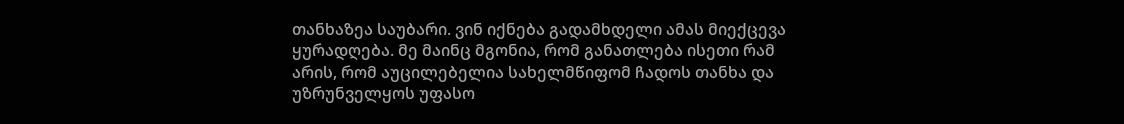თანხაზეა საუბარი. ვინ იქნება გადამხდელი ამას მიექცევა ყურადღება. მე მაინც მგონია, რომ განათლება ისეთი რამ არის, რომ აუცილებელია სახელმწიფომ ჩადოს თანხა და უზრუნველყოს უფასო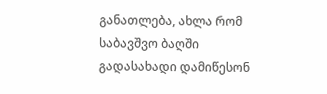განათლება, ახლა რომ საბავშვო ბაღში გადასახადი დამიწესონ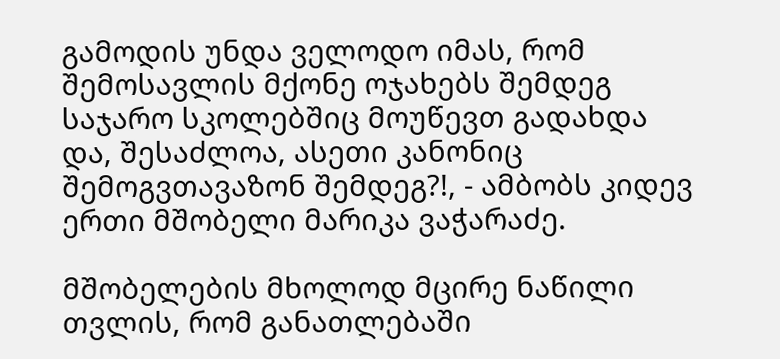გამოდის უნდა ველოდო იმას, რომ შემოსავლის მქონე ოჯახებს შემდეგ საჯარო სკოლებშიც მოუწევთ გადახდა და, შესაძლოა, ასეთი კანონიც შემოგვთავაზონ შემდეგ?!, - ამბობს კიდევ ერთი მშობელი მარიკა ვაჭარაძე.

მშობელების მხოლოდ მცირე ნაწილი თვლის, რომ განათლებაში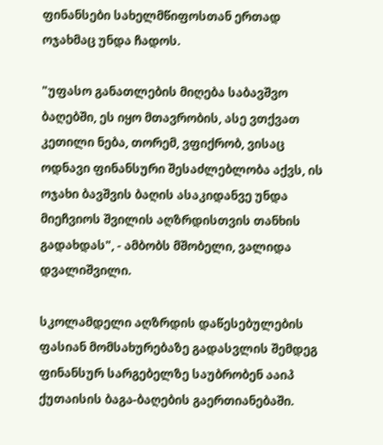ფინანსები სახელმწიფოსთან ერთად ოჯახმაც უნდა ჩადოს.

"უფასო განათლების მიღება საბავშვო ბაღებში, ეს იყო მთავრობის, ასე ვთქვათ კეთილი ნება, თორემ, ვფიქრობ, ვისაც ოდნავი ფინანსური შესაძლებლობა აქვს, ის ოჯახი ბავშვის ბაღის ასაკიდანვე უნდა მიეჩვიოს შვილის აღზრდისთვის თანხის გადახდას", - ამბობს მშობელი, ვალიდა დვალიშვილი.

სკოლამდელი აღზრდის დაწესებულების ფასიან მომსახურებაზე გადასვლის შემდეგ ფინანსურ სარგებელზე საუბრობენ ააიპ ქუთაისის ბაგა-ბაღების გაერთიანებაში.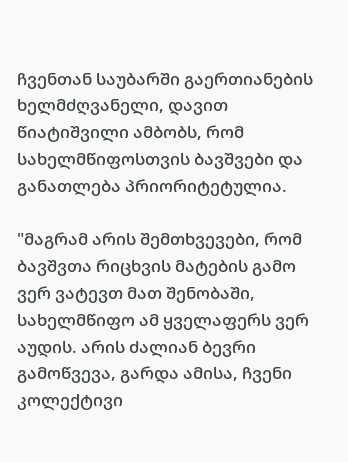ჩვენთან საუბარში გაერთიანების ხელმძღვანელი, დავით წიატიშვილი ამბობს, რომ სახელმწიფოსთვის ბავშვები და განათლება პრიორიტეტულია.

"მაგრამ არის შემთხვევები, რომ ბავშვთა რიცხვის მატების გამო ვერ ვატევთ მათ შენობაში, სახელმწიფო ამ ყველაფერს ვერ აუდის. არის ძალიან ბევრი გამოწვევა, გარდა ამისა, ჩვენი კოლექტივი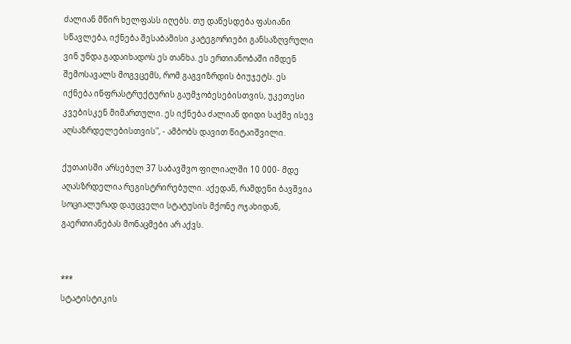ძალიან მწირ ხელფასს იღებს. თუ დაწესდება ფასიანი სწავლება, იქნება შესაბამისი კატეგორიები განსაზღვრული ვინ უნდა გადაიხადოს ეს თანხა. ეს ერთიანობაში იმდენ შემოსავალს მოგვცემს, რომ გაგვიზრდის ბიუჯეტს. ეს იქნება ინფრასტრუქტურის გაუმჯობესებისთვის, უკეთესი კვებისკენ მიმართული. ეს იქნება ძალიან დიდი საქმე ისევ აღსაზრდელებისთვის", - ამბობს დავით წიტაიშვილი.

ქუთაისში არსებულ 37 საბავშვო ფილიალში 10 000- მდე აღასზრდელია რეგისტრირებული. აქედან, რამდენი ბავშვია სოციალურად დაუცველი სტატუსის მქონე ოჯახიდან, გაერთიანებას მონაცმები არ აქვს.


***
სტატისტიკის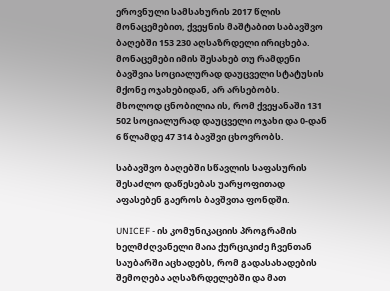ეროვნული სამსახურის 2017 წლის მონაცემებით, ქვეყნის მაშტაბით საბავშვო ბაღებში 153 230 აღსაზრდელი ირიცხება. მონაცემები იმის შესახებ თუ რამდენი ბავშვია სოციალურად დაუცველი სტატუსის მქონე ოჯახებიდან, არ არსებობს. მხოლოდ ცნობილია ის, რომ ქვეყანაში 131 502 სოციალურად დაუცველი ოჯახი და 0-დან 6 წლამდე 47 314 ბავშვი ცხოვრობს.

საბავშვო ბაღებში სწავლის საფასურის შესაძლო დაწესებას უარყოფითად აფასებენ გაეროს ბავშვთა ფონდში.

UNICEF - ის კომუნიკაციის პროგრამის ხელმძღვანელი მაია ქურციკიძე ჩვენთან საუბარში აცხადებს, რომ გადასახადების შემოღება აღსაზრდელებში და მათ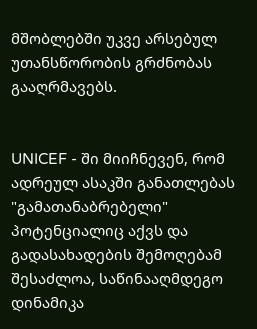მშობლებში უკვე არსებულ უთანსწორობის გრძნობას გააღრმავებს.


UNICEF - ში მიიჩნევენ, რომ ადრეულ ასაკში განათლებას "გამათანაბრებელი" პოტენციალიც აქვს და გადასახადების შემოღებამ შესაძლოა, საწინააღმდეგო დინამიკა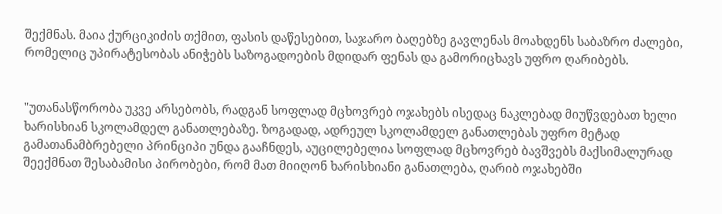შექმნას. მაია ქურციკიძის თქმით, ფასის დაწესებით, საჯარო ბაღებზე გავლენას მოახდენს საბაზრო ძალები, რომელიც უპირატესობას ანიჭებს საზოგადოების მდიდარ ფენას და გამორიცხავს უფრო ღარიბებს.


"უთანასწორობა უკვე არსებობს, რადგან სოფლად მცხოვრებ ოჯახებს ისედაც ნაკლებად მიუწვდებათ ხელი ხარისხიან სკოლამდელ განათლებაზე. ზოგადად, ადრეულ სკოლამდელ განათლებას უფრო მეტად გამათანამბრებელი პრინციპი უნდა გააჩნდეს, აუცილებელია სოფლად მცხოვრებ ბავშვებს მაქსიმალურად შეექმნათ შესაბამისი პირობები, რომ მათ მიიღონ ხარისხიანი განათლება, ღარიბ ოჯახებში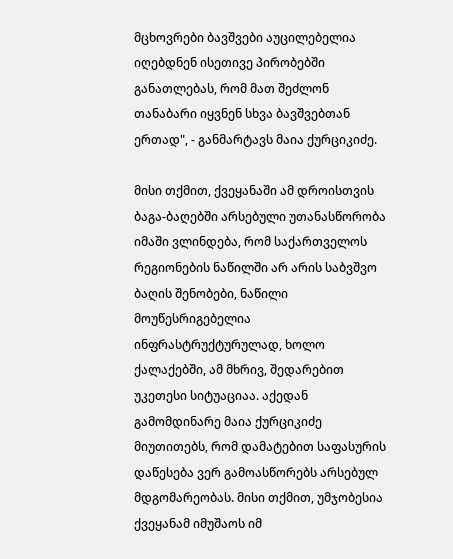მცხოვრები ბავშვები აუცილებელია იღებდნენ ისეთივე პირობებში განათლებას, რომ მათ შეძლონ თანაბარი იყვნენ სხვა ბავშვებთან ერთად", - განმარტავს მაია ქურციკიძე.

მისი თქმით, ქვეყანაში ამ დროისთვის ბაგა-ბაღებში არსებული უთანასწორობა იმაში ვლინდება, რომ საქართველოს რეგიონების ნაწილში არ არის საბვშვო ბაღის შენობები, ნაწილი მოუწესრიგებელია ინფრასტრუქტურულად, ხოლო ქალაქებში, ამ მხრივ, შედარებით უკეთესი სიტუაციაა. აქედან გამომდინარე მაია ქურციკიძე მიუთითებს, რომ დამატებით საფასურის დაწესება ვერ გამოასწორებს არსებულ მდგომარეობას. მისი თქმით, უმჯობესია ქვეყანამ იმუშაოს იმ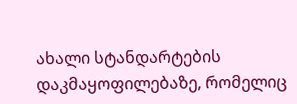ახალი სტანდარტების დაკმაყოფილებაზე, რომელიც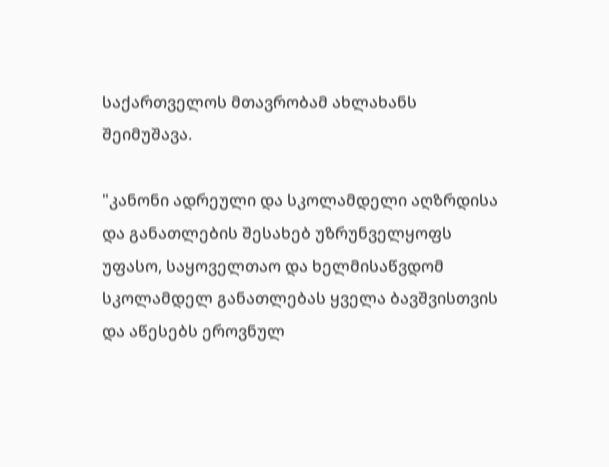საქართველოს მთავრობამ ახლახანს შეიმუშავა.

"კანონი ადრეული და სკოლამდელი აღზრდისა და განათლების შესახებ უზრუნველყოფს უფასო, საყოველთაო და ხელმისაწვდომ სკოლამდელ განათლებას ყველა ბავშვისთვის და აწესებს ეროვნულ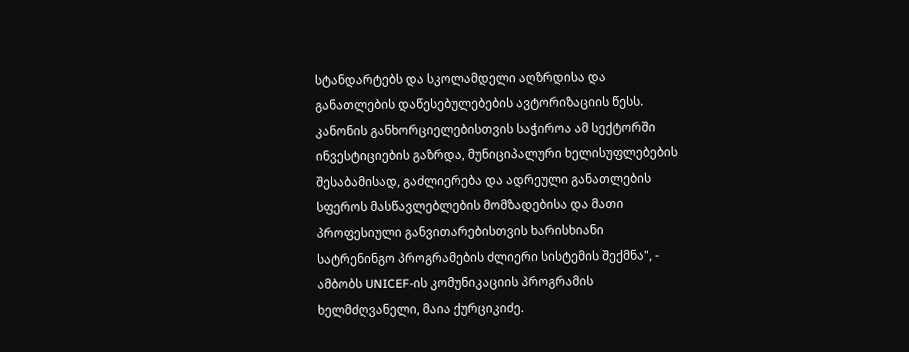სტანდარტებს და სკოლამდელი აღზრდისა და განათლების დაწესებულებების ავტორიზაციის წესს. კანონის განხორციელებისთვის საჭიროა ამ სექტორში ინვესტიციების გაზრდა, მუნიციპალური ხელისუფლებების შესაბამისად, გაძლიერება და ადრეული განათლების სფეროს მასწავლებლების მომზადებისა და მათი პროფესიული განვითარებისთვის ხარისხიანი სატრენინგო პროგრამების ძლიერი სისტემის შექმნა", - ამბობს UNICEF-ის კომუნიკაციის პროგრამის ხელმძღვანელი, მაია ქურციკიძე.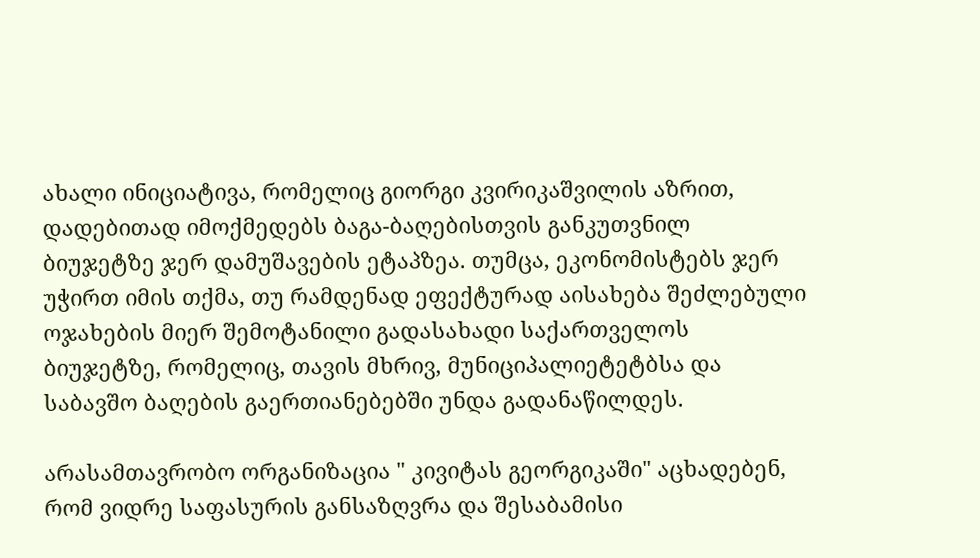ახალი ინიციატივა, რომელიც გიორგი კვირიკაშვილის აზრით, დადებითად იმოქმედებს ბაგა-ბაღებისთვის განკუთვნილ ბიუჯეტზე ჯერ დამუშავების ეტაპზეა. თუმცა, ეკონომისტებს ჯერ უჭირთ იმის თქმა, თუ რამდენად ეფექტურად აისახება შეძლებული ოჯახების მიერ შემოტანილი გადასახადი საქართველოს ბიუჯეტზე, რომელიც, თავის მხრივ, მუნიციპალიეტეტბსა და საბავშო ბაღების გაერთიანებებში უნდა გადანაწილდეს.

არასამთავრობო ორგანიზაცია " კივიტას გეორგიკაში" აცხადებენ, რომ ვიდრე საფასურის განსაზღვრა და შესაბამისი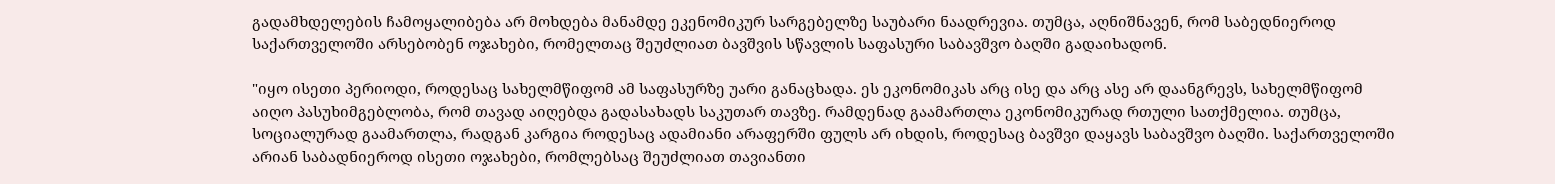გადამხდელების ჩამოყალიბება არ მოხდება მანამდე ეკენომიკურ სარგებელზე საუბარი ნაადრევია. თუმცა, აღნიშნავენ, რომ საბედნიეროდ საქართველოში არსებობენ ოჯახები, რომელთაც შეუძლიათ ბავშვის სწავლის საფასური საბავშვო ბაღში გადაიხადონ.

"იყო ისეთი პერიოდი, როდესაც სახელმწიფომ ამ საფასურზე უარი განაცხადა. ეს ეკონომიკას არც ისე და არც ასე არ დაანგრევს, სახელმწიფომ აიღო პასუხიმგებლობა, რომ თავად აიღებდა გადასახადს საკუთარ თავზე. რამდენად გაამართლა ეკონომიკურად რთული სათქმელია. თუმცა, სოციალურად გაამართლა, რადგან კარგია როდესაც ადამიანი არაფერში ფულს არ იხდის, როდესაც ბავშვი დაყავს საბავშვო ბაღში. საქართველოში არიან საბადნიეროდ ისეთი ოჯახები, რომლებსაც შეუძლიათ თავიანთი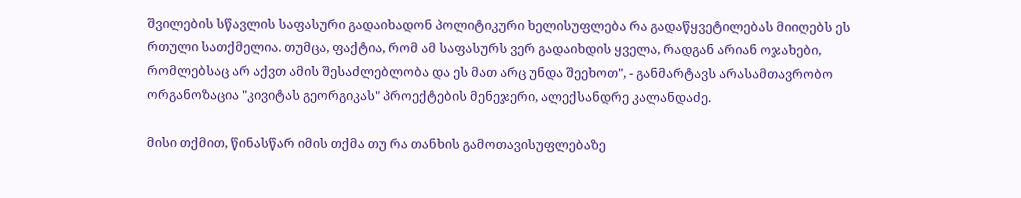შვილების სწავლის საფასური გადაიხადონ პოლიტიკური ხელისუფლება რა გადაწყვეტილებას მიიღებს ეს რთული სათქმელია. თუმცა, ფაქტია, რომ ამ საფასურს ვერ გადაიხდის ყველა, რადგან არიან ოჯახები, რომლებსაც არ აქვთ ამის შესაძლებლობა და ეს მათ არც უნდა შეეხოთ", - განმარტავს არასამთავრობო ორგანოზაცია "კივიტას გეორგიკას" პროექტების მენეჯერი, ალექსანდრე კალანდაძე.

მისი თქმით, წინასწარ იმის თქმა თუ რა თანხის გამოთავისუფლებაზე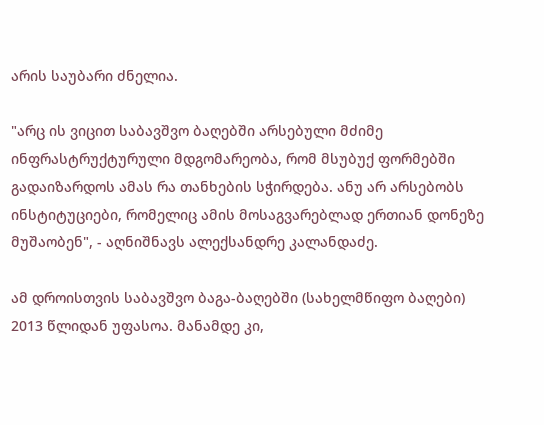არის საუბარი ძნელია.

"არც ის ვიცით საბავშვო ბაღებში არსებული მძიმე ინფრასტრუქტურული მდგომარეობა, რომ მსუბუქ ფორმებში გადაიზარდოს ამას რა თანხების სჭირდება. ანუ არ არსებობს ინსტიტუციები, რომელიც ამის მოსაგვარებლად ერთიან დონეზე მუშაობენ", - აღნიშნავს ალექსანდრე კალანდაძე.

ამ დროისთვის საბავშვო ბაგა-ბაღებში (სახელმწიფო ბაღები) 2013 წლიდან უფასოა. მანამდე კი,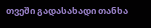თვეში გადასახადი თანხა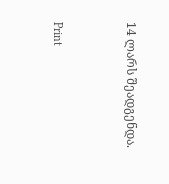14 ლარს შეადგენდა.



Print